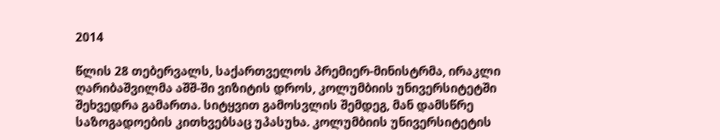2014

წლის 28 თებერვალს, საქართველოს პრემიერ-მინისტრმა, ირაკლი ღარიბაშვილმა აშშ-ში ვიზიტის დროს, კოლუმბიის უნივერსიტეტში შეხვედრა გამართა. სიტყვით გამოსვლის შემდეგ, მან დამსწრე საზოგადოების კითხვებსაც უპასუხა. კოლუმბიის უნივერსიტეტის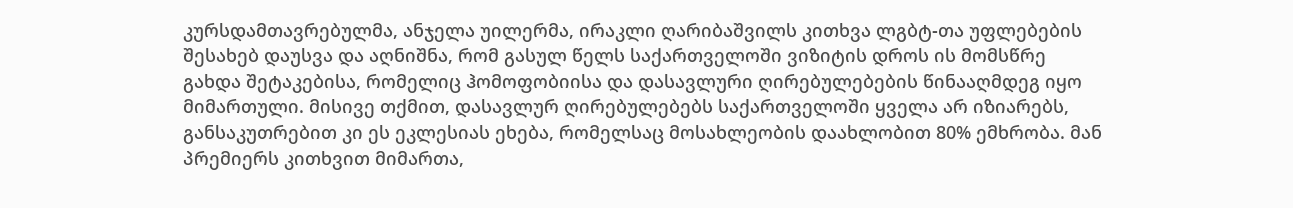კურსდამთავრებულმა, ანჯელა უილერმა, ირაკლი ღარიბაშვილს კითხვა ლგბტ-თა უფლებების შესახებ დაუსვა და აღნიშნა, რომ გასულ წელს საქართველოში ვიზიტის დროს ის მომსწრე გახდა შეტაკებისა, რომელიც ჰომოფობიისა და დასავლური ღირებულებების წინააღმდეგ იყო მიმართული. მისივე თქმით, დასავლურ ღირებულებებს საქართველოში ყველა არ იზიარებს, განსაკუთრებით კი ეს ეკლესიას ეხება, რომელსაც მოსახლეობის დაახლობით 80% ემხრობა. მან პრემიერს კითხვით მიმართა,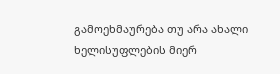გამოეხმაურება თუ არა ახალი ხელისუფლების მიერ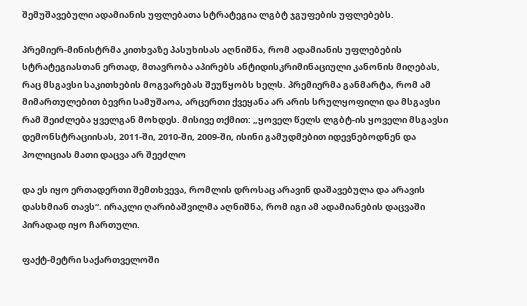შემუშავებული ადამიანის უფლებათა სტრატეგია ლგბტ ჯგუფების უფლებებს.

პრემიერ-მინისტრმა კითხვაზე პასუხისას აღნიშნა, რომ ადამიანის უფლებების სტრატეგიასთან ერთად, მთავრობა აპირებს ანტიდისკრიმინაციული კანონის მიღებას, რაც მსგავსი საკითხების მოგვარებას შეუწყობს ხელს. პრემიერმა განმარტა, რომ ამ მიმართულებით ბევრი სამუშაოა, არცერთი ქვეყანა არ არის სრულყოფილი და მსგავსი რამ შეიძლება ყველგან მოხდეს. მისივე თქმით: „ყოველ წელს ლგბტ-ის ყოველი მსგავსი დემონსტრაციისას, 2011-ში, 2010-ში, 2009-ში, ისინი გამუდმებით იდევნებოდნენ და პოლიციას მათი დაცვა არ შეეძლო

და ეს იყო ერთადერთი შემთხვევა, რომლის დროსაც არავინ დაშავებულა და არავის დასხმიან თავს“. ირაკლი ღარიბაშვილმა აღნიშნა, რომ იგი ამ ადამიანების დაცვაში პირადად იყო ჩართული.

ფაქტ-მეტრი საქართველოში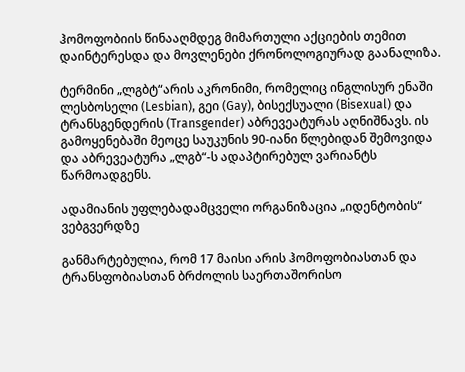ჰომოფობიის წინააღმდეგ მიმართული აქციების თემით დაინტერესდა და მოვლენები ქრონოლოგიურად გაანალიზა.

ტერმინი „ლგბტ“არის აკრონიმი, რომელიც ინგლისურ ენაში ლესბოსელი (Lesbian), გეი (Gay), ბისექსუალი (Bisexual) და ტრანსგენდერის (Transgender) აბრევეატურას აღნიშნავს. ის გამოყენებაში მეოცე საუკუნის 90-იანი წლებიდან შემოვიდა და აბრევეატურა „ლგბ“-ს ადაპტირებულ ვარიანტს წარმოადგენს.

ადამიანის უფლებადამცველი ორგანიზაცია „იდენტობის“ ვებგვერდზე

განმარტებულია, რომ 17 მაისი არის ჰომოფობიასთან და ტრანსფობიასთან ბრძოლის საერთაშორისო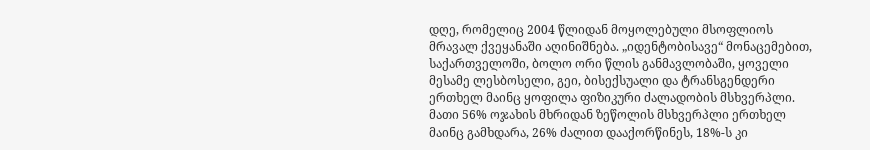დღე, რომელიც 2004 წლიდან მოყოლებული მსოფლიოს მრავალ ქვეყანაში აღინიშნება. „იდენტობისავე“ მონაცემებით, საქართველოში, ბოლო ორი წლის განმავლობაში, ყოველი მესამე ლესბოსელი, გეი, ბისექსუალი და ტრანსგენდერი ერთხელ მაინც ყოფილა ფიზიკური ძალადობის მსხვერპლი. მათი 56% ოჯახის მხრიდან ზეწოლის მსხვერპლი ერთხელ მაინც გამხდარა, 26% ძალით დააქორწინეს, 18%-ს კი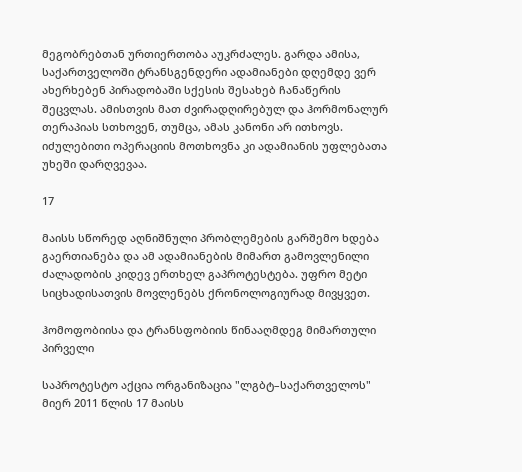მეგობრებთან ურთიერთობა აუკრძალეს. გარდა ამისა, საქართველოში ტრანსგენდერი ადამიანები დღემდე ვერ ახერხებენ პირადობაში სქესის შესახებ ჩანაწერის შეცვლას. ამისთვის მათ ძვირადღირებულ და ჰორმონალურ თერაპიას სთხოვენ, თუმცა, ამას კანონი არ ითხოვს. იძულებითი ოპერაციის მოთხოვნა კი ადამიანის უფლებათა უხეში დარღვევაა.

17

მაისს სწორედ აღნიშნული პრობლემების გარშემო ხდება გაერთიანება და ამ ადამიანების მიმართ გამოვლენილი ძალადობის კიდევ ერთხელ გაპროტესტება. უფრო მეტი სიცხადისათვის მოვლენებს ქრონოლოგიურად მივყვეთ.

ჰომოფობიისა და ტრანსფობიის წინააღმდეგ მიმართული პირველი

საპროტესტო აქცია ორგანიზაცია "ლგბტ–საქართველოს" მიერ 2011 წლის 17 მაისს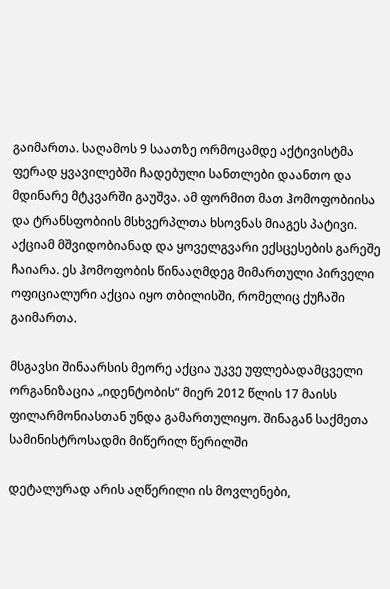გაიმართა. საღამოს 9 საათზე ორმოცამდე აქტივისტმა ფერად ყვავილებში ჩადებული სანთლები დაანთო და მდინარე მტკვარში გაუშვა. ამ ფორმით მათ ჰომოფობიისა და ტრანსფობიის მსხვერპლთა ხსოვნას მიაგეს პატივი. აქციამ მშვიდობიანად და ყოველგვარი ექსცესების გარეშე ჩაიარა. ეს ჰომოფობის წინააღმდეგ მიმართული პირველი ოფიციალური აქცია იყო თბილისში, რომელიც ქუჩაში გაიმართა.

მსგავსი შინაარსის მეორე აქცია უკვე უფლებადამცველი ორგანიზაცია „იდენტობის“ მიერ 2012 წლის 17 მაისს ფილარმონიასთან უნდა გამართულიყო. შინაგან საქმეთა სამინისტროსადმი მიწერილ წერილში

დეტალურად არის აღწერილი ის მოვლენები,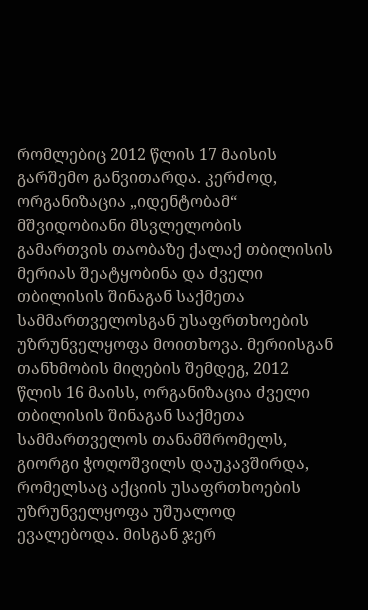რომლებიც 2012 წლის 17 მაისის გარშემო განვითარდა. კერძოდ, ორგანიზაცია „იდენტობამ“ მშვიდობიანი მსვლელობის გამართვის თაობაზე ქალაქ თბილისის მერიას შეატყობინა და ძველი თბილისის შინაგან საქმეთა სამმართველოსგან უსაფრთხოების უზრუნველყოფა მოითხოვა. მერიისგან თანხმობის მიღების შემდეგ, 2012 წლის 16 მაისს, ორგანიზაცია ძველი თბილისის შინაგან საქმეთა სამმართველოს თანამშრომელს, გიორგი ჭოღოშვილს დაუკავშირდა, რომელსაც აქციის უსაფრთხოების უზრუნველყოფა უშუალოდ ევალებოდა. მისგან ჯერ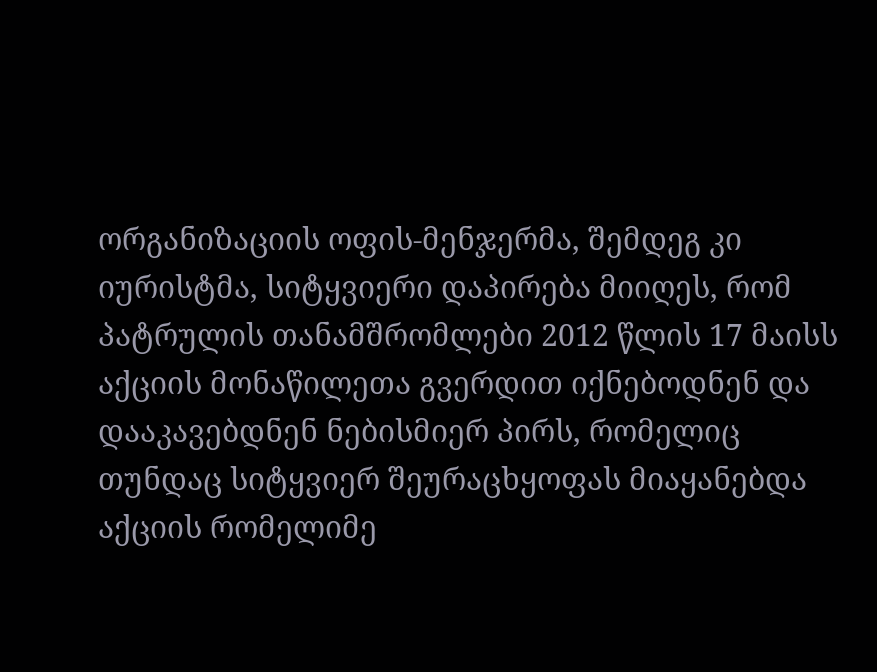ორგანიზაციის ოფის-მენჯერმა, შემდეგ კი იურისტმა, სიტყვიერი დაპირება მიიღეს, რომ პატრულის თანამშრომლები 2012 წლის 17 მაისს აქციის მონაწილეთა გვერდით იქნებოდნენ და დააკავებდნენ ნებისმიერ პირს, რომელიც თუნდაც სიტყვიერ შეურაცხყოფას მიაყანებდა აქციის რომელიმე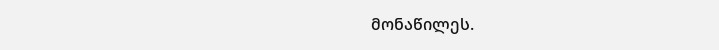მონაწილეს.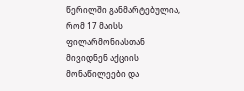წერილში განმარტებულია, რომ 17 მაისს ფილარმონიასთან მივიდნენ აქციის მონაწილეები და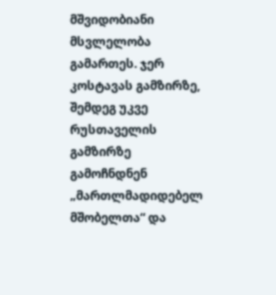მშვიდობიანი მსვლელობა გამართეს. ჯერ კოსტავას გამზირზე, შემდეგ უკვე რუსთაველის გამზირზე გამოჩნდნენ „მართლმადიდებელ მშობელთა“ და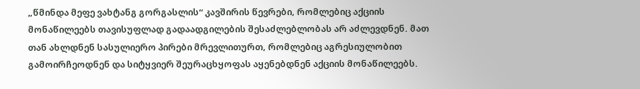„წმინდა მეფე ვახტანგ გორგასლის“ კავშირის წევრები, რომლებიც აქციის მონაწილეებს თავისუფლად გადაადგილების შესაძლებლობას არ აძლევდნენ. მათ თან ახლდნენ სასულიერო პირები მრევლითურთ, რომლებიც აგრესიულობით გამოირჩეოდნენ და სიტყვიერ შეურაცხყოფას აყენებდნენ აქციის მონაწილეებს.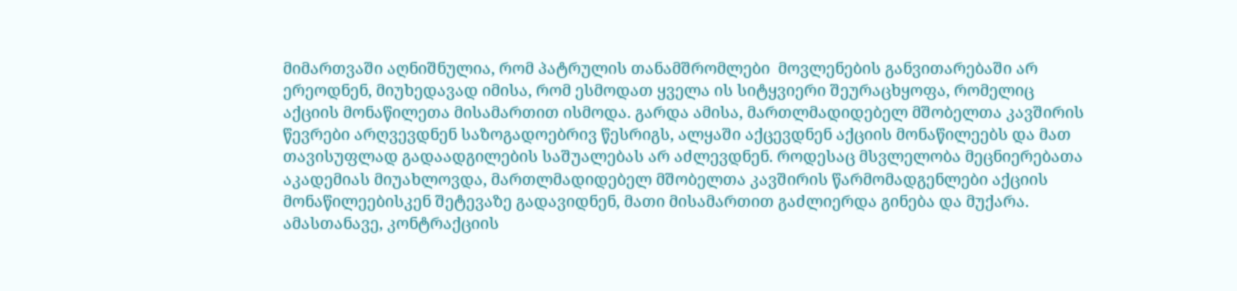მიმართვაში აღნიშნულია, რომ პატრულის თანამშრომლები  მოვლენების განვითარებაში არ ერეოდნენ, მიუხედავად იმისა, რომ ესმოდათ ყველა ის სიტყვიერი შეურაცხყოფა, რომელიც აქციის მონაწილეთა მისამართით ისმოდა. გარდა ამისა, მართლმადიდებელ მშობელთა კავშირის წევრები არღვევდნენ საზოგადოებრივ წესრიგს, ალყაში აქცევდნენ აქციის მონაწილეებს და მათ თავისუფლად გადაადგილების საშუალებას არ აძლევდნენ. როდესაც მსვლელობა მეცნიერებათა აკადემიას მიუახლოვდა, მართლმადიდებელ მშობელთა კავშირის წარმომადგენლები აქციის მონაწილეებისკენ შეტევაზე გადავიდნენ, მათი მისამართით გაძლიერდა გინება და მუქარა. ამასთანავე, კონტრაქციის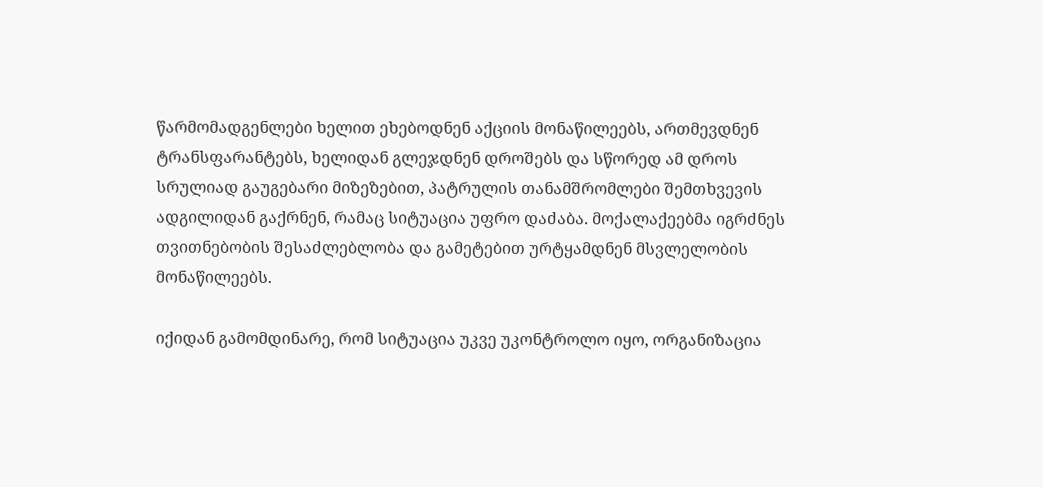წარმომადგენლები ხელით ეხებოდნენ აქციის მონაწილეებს, ართმევდნენ ტრანსფარანტებს, ხელიდან გლეჯდნენ დროშებს და სწორედ ამ დროს სრულიად გაუგებარი მიზეზებით, პატრულის თანამშრომლები შემთხვევის ადგილიდან გაქრნენ, რამაც სიტუაცია უფრო დაძაბა. მოქალაქეებმა იგრძნეს თვითნებობის შესაძლებლობა და გამეტებით ურტყამდნენ მსვლელობის მონაწილეებს.

იქიდან გამომდინარე, რომ სიტუაცია უკვე უკონტროლო იყო, ორგანიზაცია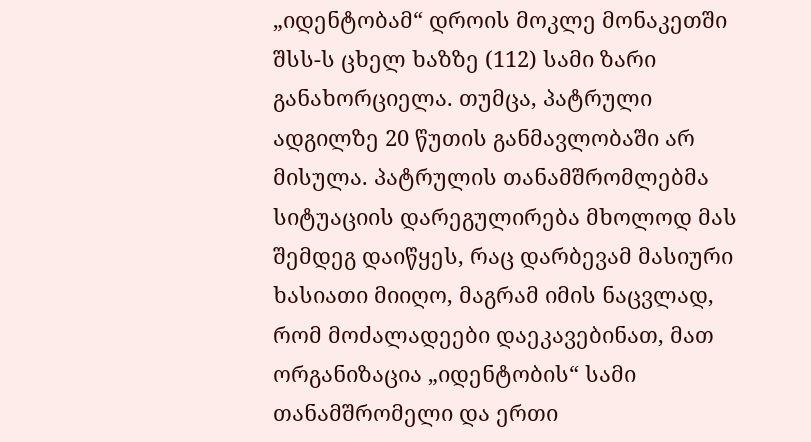„იდენტობამ“ დროის მოკლე მონაკეთში შსს-ს ცხელ ხაზზე (112) სამი ზარი განახორციელა. თუმცა, პატრული ადგილზე 20 წუთის განმავლობაში არ მისულა. პატრულის თანამშრომლებმა სიტუაციის დარეგულირება მხოლოდ მას შემდეგ დაიწყეს, რაც დარბევამ მასიური ხასიათი მიიღო, მაგრამ იმის ნაცვლად, რომ მოძალადეები დაეკავებინათ, მათ ორგანიზაცია „იდენტობის“ სამი თანამშრომელი და ერთი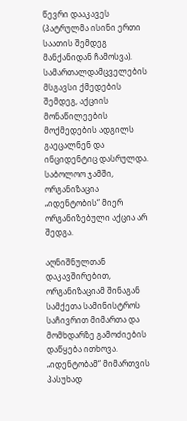წევრი დააკავეს (პატრულმა ისინი ერთი საათის შემდეგ მანქანიდან ჩამოსვა). სამართალდამცველების მსგავსი ქმედების შემდეგ, აქციის მონაწილეების მოქმედების ადგილს გაეცალნენ და ინციდენტიც დასრულდა. საბოლოო ჯამში, ორგანიზაცია „იდენტობის“ მიერ ორგანიზებული აქცია არ შედგა.

აღნიშნულთან დაკავშირებით, ორგანიზაციამ შინაგან სამქეთა სამინისტროს საჩივრით მიმართა და მომხდარზე გამოძიების დაწყება ითხოვა. „იდენტობამ“ მიმართვის პასუხად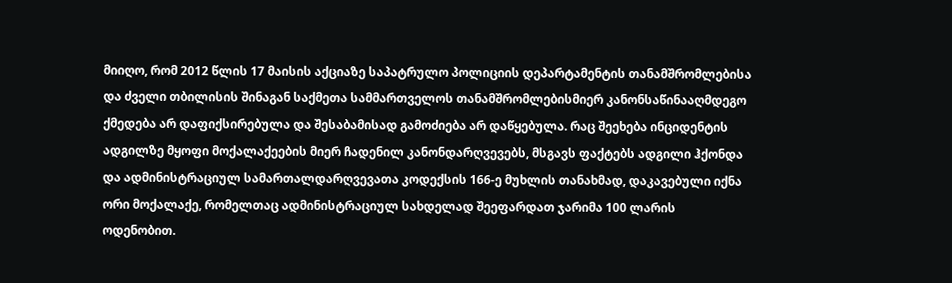მიიღო, რომ 2012 წლის 17 მაისის აქციაზე საპატრულო პოლიციის დეპარტამენტის თანამშრომლებისა და ძველი თბილისის შინაგან საქმეთა სამმართველოს თანამშრომლებისმიერ კანონსაწინააღმდეგო ქმედება არ დაფიქსირებულა და შესაბამისად გამოძიება არ დაწყებულა. რაც შეეხება ინციდენტის ადგილზე მყოფი მოქალაქეების მიერ ჩადენილ კანონდარღვევებს, მსგავს ფაქტებს ადგილი ჰქონდა და ადმინისტრაციულ სამართალდარღვევათა კოდექსის 166-ე მუხლის თანახმად, დაკავებული იქნა ორი მოქალაქე, რომელთაც ადმინისტრაციულ სახდელად შეეფარდათ ჯარიმა 100 ლარის ოდენობით.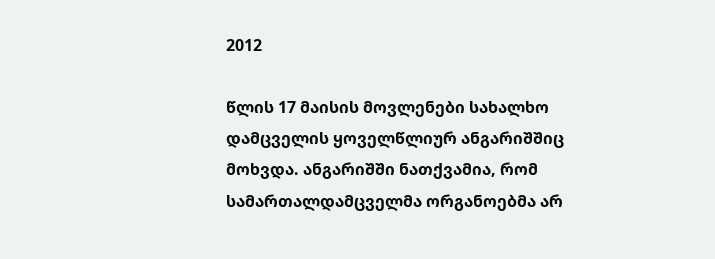2012

წლის 17 მაისის მოვლენები სახალხო დამცველის ყოველწლიურ ანგარიშშიც მოხვდა. ანგარიშში ნათქვამია, რომ სამართალდამცველმა ორგანოებმა არ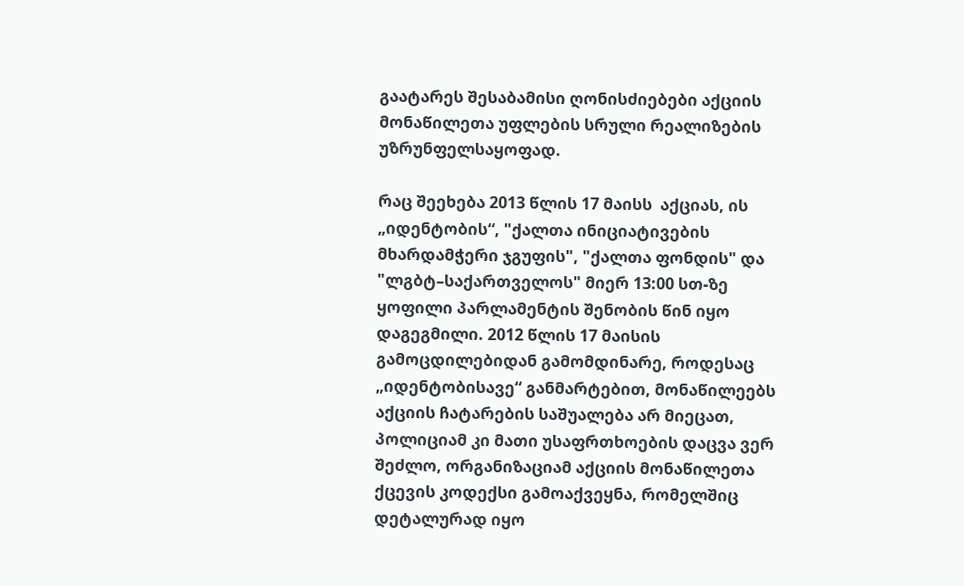გაატარეს შესაბამისი ღონისძიებები აქციის მონაწილეთა უფლების სრული რეალიზების უზრუნფელსაყოფად.

რაც შეეხება 2013 წლის 17 მაისს  აქციას, ის „იდენტობის“, "ქალთა ინიციატივების მხარდამჭერი ჯგუფის", "ქალთა ფონდის" და "ლგბტ–საქართველოს" მიერ 13:00 სთ-ზე ყოფილი პარლამენტის შენობის წინ იყო დაგეგმილი. 2012 წლის 17 მაისის გამოცდილებიდან გამომდინარე, როდესაც „იდენტობისავე“ განმარტებით, მონაწილეებს აქციის ჩატარების საშუალება არ მიეცათ, პოლიციამ კი მათი უსაფრთხოების დაცვა ვერ შეძლო, ორგანიზაციამ აქციის მონაწილეთა ქცევის კოდექსი გამოაქვეყნა, რომელშიც დეტალურად იყო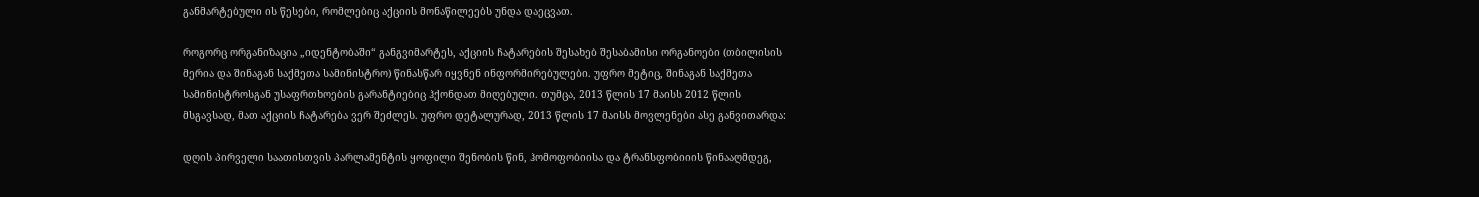განმარტებული ის წესები, რომლებიც აქციის მონაწილეებს უნდა დაეცვათ.

როგორც ორგანიზაცია „იდენტობაში“ განგვიმარტეს, აქციის ჩატარების შესახებ შესაბამისი ორგანოები (თბილისის მერია და შინაგან საქმეთა სამინისტრო) წინასწარ იყვნენ ინფორმირებულები. უფრო მეტიც, შინაგან საქმეთა სამინისტროსგან უსაფრთხოების გარანტიებიც ჰქონდათ მიღებული. თუმცა, 2013 წლის 17 მაისს 2012 წლის მსგავსად, მათ აქციის ჩატარება ვერ შეძლეს. უფრო დეტალურად, 2013 წლის 17 მაისს მოვლენები ასე განვითარდა:

დღის პირველი საათისთვის პარლამენტის ყოფილი შენობის წინ, ჰომოფობიისა და ტრანსფობიიის წინააღმდეგ,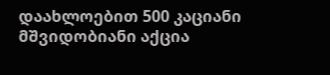დაახლოებით 500 კაციანი მშვიდობიანი აქცია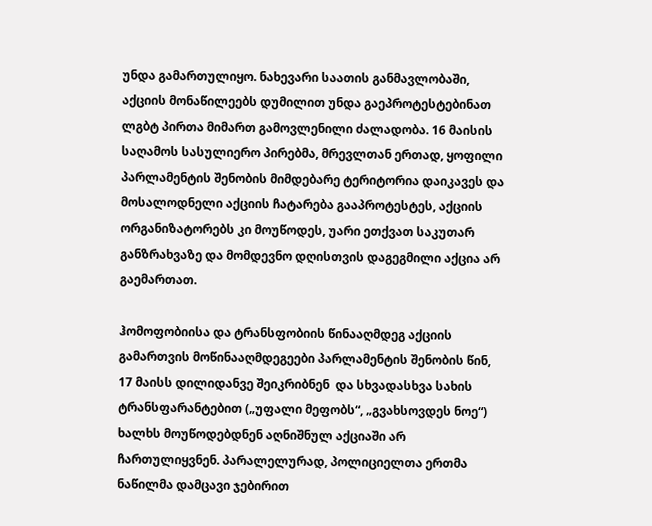უნდა გამართულიყო. ნახევარი საათის განმავლობაში, აქციის მონაწილეებს დუმილით უნდა გაეპროტესტებინათ ლგბტ პირთა მიმართ გამოვლენილი ძალადობა. 16 მაისის საღამოს სასულიერო პირებმა, მრევლთან ერთად, ყოფილი პარლამენტის შენობის მიმდებარე ტერიტორია დაიკავეს და მოსალოდნელი აქციის ჩატარება გააპროტესტეს, აქციის ორგანიზატორებს კი მოუწოდეს, უარი ეთქვათ საკუთარ განზრახვაზე და მომდევნო დღისთვის დაგეგმილი აქცია არ გაემართათ.

ჰომოფობიისა და ტრანსფობიის წინააღმდეგ აქციის გამართვის მოწინააღმდეგეები პარლამენტის შენობის წინ, 17 მაისს დილიდანვე შეიკრიბნენ  და სხვადასხვა სახის ტრანსფარანტებით („უფალი მეფობს“, „გვახსოვდეს ნოე“) ხალხს მოუწოდებდნენ აღნიშნულ აქციაში არ ჩართულიყვნენ. პარალელურად, პოლიციელთა ერთმა ნაწილმა დამცავი ჯებირით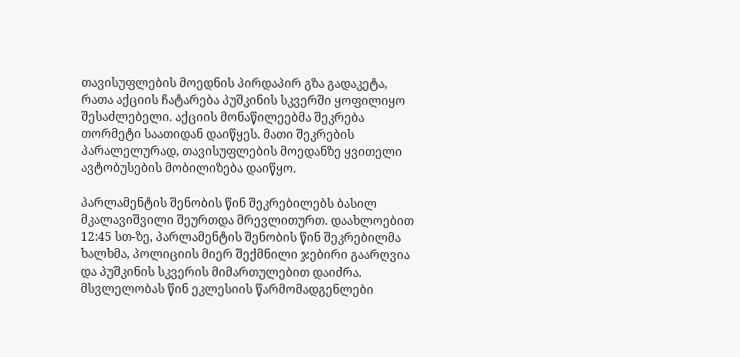თავისუფლების მოედნის პირდაპირ გზა გადაკეტა, რათა აქციის ჩატარება პუშკინის სკვერში ყოფილიყო შესაძლებელი. აქციის მონაწილეებმა შეკრება თორმეტი საათიდან დაიწყეს. მათი შეკრების პარალელურად, თავისუფლების მოედანზე ყვითელი ავტობუსების მობილიზება დაიწყო.

პარლამენტის შენობის წინ შეკრებილებს ბასილ მკალავიშვილი შეურთდა მრევლითურთ. დაახლოებით 12:45 სთ-ზე, პარლამენტის შენობის წინ შეკრებილმა ხალხმა, პოლიციის მიერ შექმნილი ჯებირი გაარღვია და პუშკინის სკვერის მიმართულებით დაიძრა. მსვლელობას წინ ეკლესიის წარმომადგენლები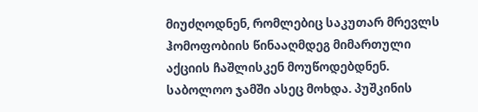მიუძღოდნენ, რომლებიც საკუთარ მრევლს ჰომოფობიის წინააღმდეგ მიმართული აქციის ჩაშლისკენ მოუწოდებდნენ. საბოლოო ჯამში ასეც მოხდა. პუშკინის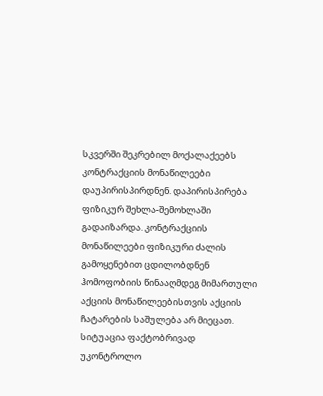სკვერში შეკრებილ მოქალაქეებს კონტრაქციის მონაწილეები დაუპირისპირდნენ. დაპირისპირება ფიზიკურ შეხლა-შემოხლაში გადაიზარდა. კონტრაქციის  მონაწილეები ფიზიკური ძალის გამოყენებით ცდილობდნენ ჰომოფობიის წინააღმდეგ მიმართული აქციის მონაწილეებისთვის აქციის ჩატარების საშულება არ მიეცათ. სიტუაცია ფაქტობრივად უკონტროლო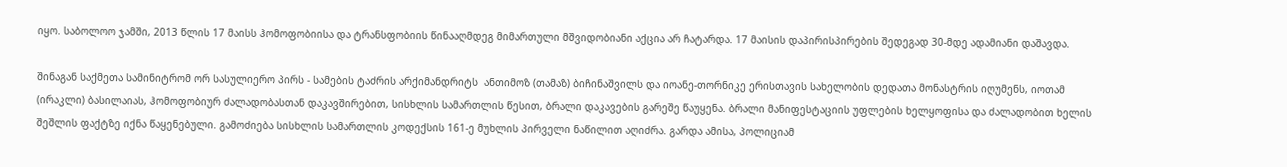იყო. საბოლოო ჯამში, 2013 წლის 17 მაისს ჰომოფობიისა და ტრანსფობიის წინააღმდეგ მიმართული მშვიდობიანი აქცია არ ჩატარდა. 17 მაისის დაპირისპირების შედეგად 30-მდე ადამიანი დაშავდა.

შინაგან საქმეთა სამინიტრომ ორ სასულიერო პირს - სამების ტაძრის არქიმანდრიტს  ანთიმოზ (თამაზ) ბიჩინაშვილს და იოანე-თორნიკე ერისთავის სახელობის დედათა მონასტრის იღუმენს, იოთამ (ირაკლი) ბასილაიას, ჰომოფობიურ ძალადობასთან დაკავშირებით, სისხლის სამართლის წესით, ბრალი დაკავების გარეშე წაუყენა. ბრალი მანიფესტაციის უფლების ხელყოფისა და ძალადობით ხელის შეშლის ფაქტზე იქნა წაყენებული. გამოძიება სისხლის სამართლის კოდექსის 161-ე მუხლის პირველი ნაწილით აღიძრა. გარდა ამისა, პოლიციამ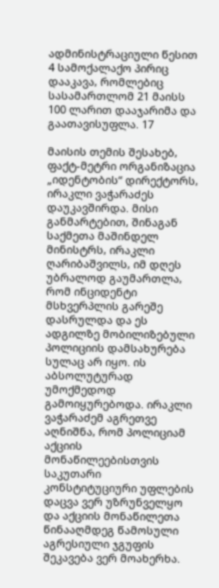ადმინისტრაციული წესით 4 სამოქალაქო პირიც დააკავა, რომლებიც სასამართლომ 21 მაისს 100 ლარით დააჯარიმა და გაათავისუფლა. 17

მაისის თემის შესახებ, ფაქტ-მეტრი ორგანიზაცია „იდენტობის“ დირექტორს, ირაკლი ვაჭარაძეს დაუკავშირდა. მისი განმარტებით, შინაგან საქმეთა მაშინდელ მინისტრს, ირაკლი ღარიბაშვილს, იმ დღეს უბრალოდ გაუმართლა, რომ ინციდენტი მსხვერპლის გარეშე დასრულდა და ეს ადგილზე მობილიზებული პოლიციის დამსახურება სულაც არ იყო. ის აბსოლუტურად უმოქმედოდ გამოიყურებოდა. ირაკლი ვაჭარაძემ აგრეთვე აღნიშნა, რომ პოლიციამ აქციის მონაწილეებისთვის საკუთარი კონსტიტუციური უფლების დაცვა ვერ უზრუნველყო და აქციის მონაწილეთა წინააღმდეგ წამოსული აგრესიული ჯგუფის შეკავება ვერ მოახერხა.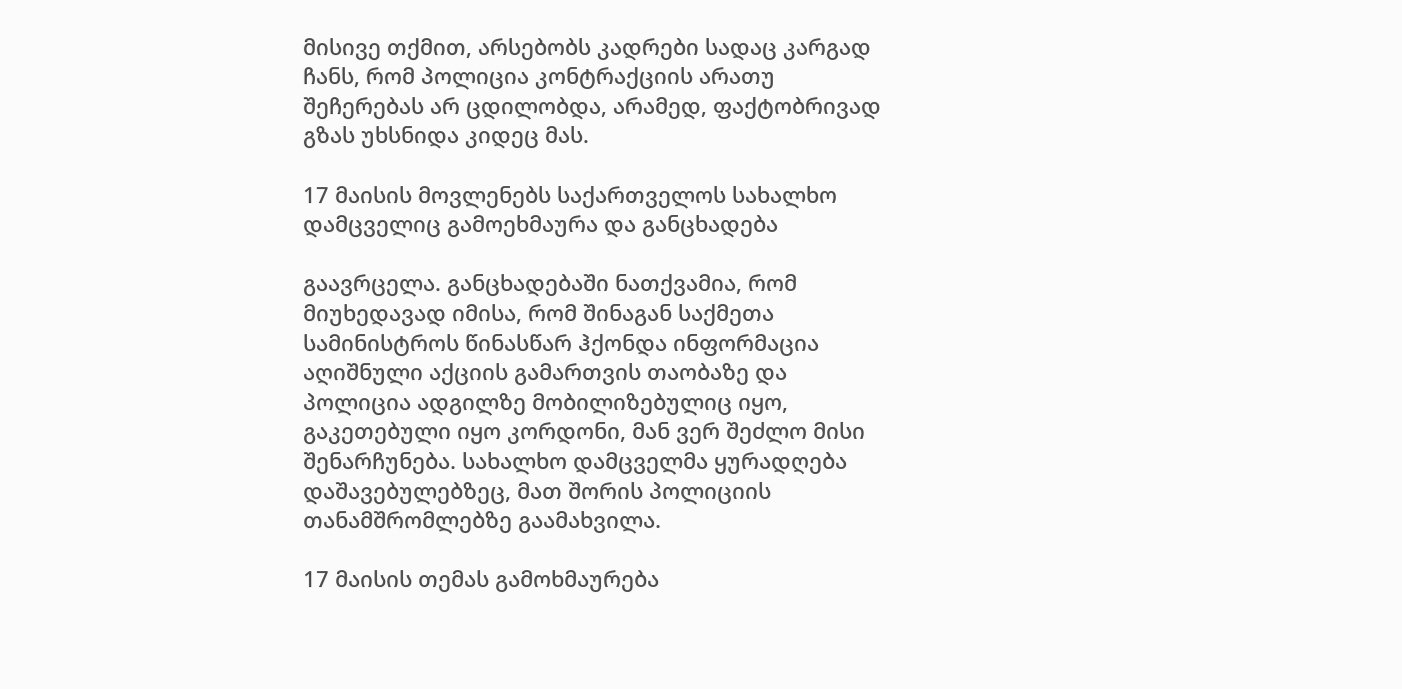მისივე თქმით, არსებობს კადრები სადაც კარგად ჩანს, რომ პოლიცია კონტრაქციის არათუ შეჩერებას არ ცდილობდა, არამედ, ფაქტობრივად გზას უხსნიდა კიდეც მას.

17 მაისის მოვლენებს საქართველოს სახალხო დამცველიც გამოეხმაურა და განცხადება

გაავრცელა. განცხადებაში ნათქვამია, რომ მიუხედავად იმისა, რომ შინაგან საქმეთა სამინისტროს წინასწარ ჰქონდა ინფორმაცია აღიშნული აქციის გამართვის თაობაზე და პოლიცია ადგილზე მობილიზებულიც იყო, გაკეთებული იყო კორდონი, მან ვერ შეძლო მისი შენარჩუნება. სახალხო დამცველმა ყურადღება დაშავებულებზეც, მათ შორის პოლიციის თანამშრომლებზე გაამახვილა.

17 მაისის თემას გამოხმაურება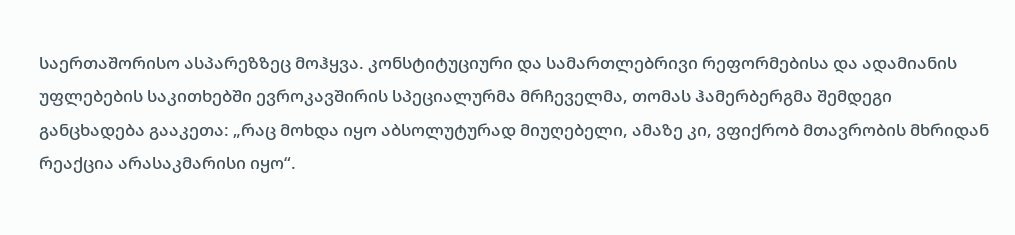საერთაშორისო ასპარეზზეც მოჰყვა. კონსტიტუციური და სამართლებრივი რეფორმებისა და ადამიანის უფლებების საკითხებში ევროკავშირის სპეციალურმა მრჩეველმა, თომას ჰამერბერგმა შემდეგი განცხადება გააკეთა: „რაც მოხდა იყო აბსოლუტურად მიუღებელი, ამაზე კი, ვფიქრობ მთავრობის მხრიდან რეაქცია არასაკმარისი იყო“.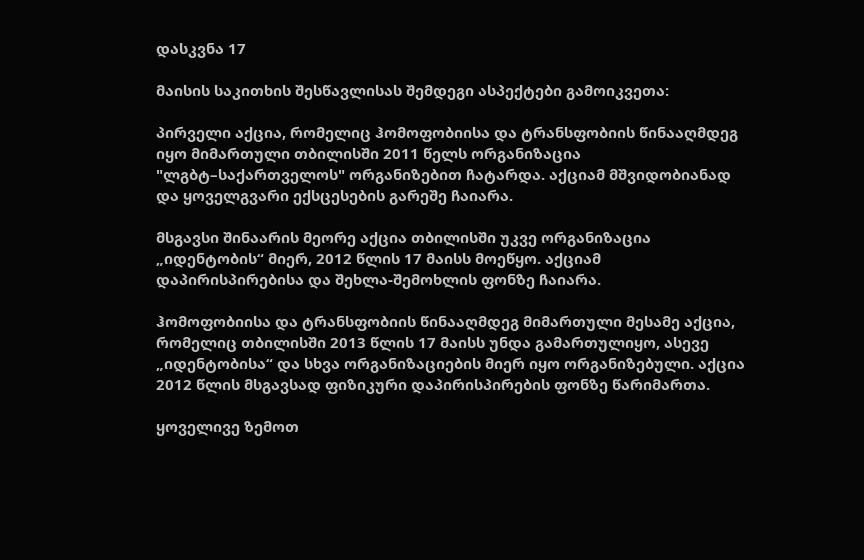დასკვნა 17

მაისის საკითხის შესწავლისას შემდეგი ასპექტები გამოიკვეთა:

პირველი აქცია, რომელიც ჰომოფობიისა და ტრანსფობიის წინააღმდეგ იყო მიმართული თბილისში 2011 წელს ორგანიზაცია "ლგბტ–საქართველოს" ორგანიზებით ჩატარდა. აქციამ მშვიდობიანად და ყოველგვარი ექსცესების გარეშე ჩაიარა.

მსგავსი შინაარის მეორე აქცია თბილისში უკვე ორგანიზაცია „იდენტობის“ მიერ, 2012 წლის 17 მაისს მოეწყო. აქციამ დაპირისპირებისა და შეხლა-შემოხლის ფონზე ჩაიარა.

ჰომოფობიისა და ტრანსფობიის წინააღმდეგ მიმართული მესამე აქცია, რომელიც თბილისში 2013 წლის 17 მაისს უნდა გამართულიყო, ასევე „იდენტობისა“ და სხვა ორგანიზაციების მიერ იყო ორგანიზებული. აქცია 2012 წლის მსგავსად ფიზიკური დაპირისპირების ფონზე წარიმართა.

ყოველივე ზემოთ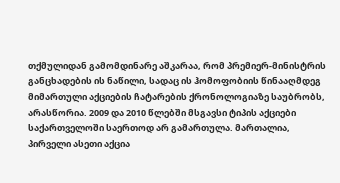თქმულიდან გამომდინარე აშკარაა, რომ პრემიერ-მინისტრის განცხადების ის ნაწილი, სადაც ის ჰომოფობიის წინააღმდეგ მიმართული აქციების ჩატარების ქრონოლოგიაზე საუბრობს, არასწორია. 2009 და 2010 წლებში მსგავსი ტიპის აქციები საქართველოში საერთოდ არ გამართულა. მართალია, პირველი ასეთი აქცია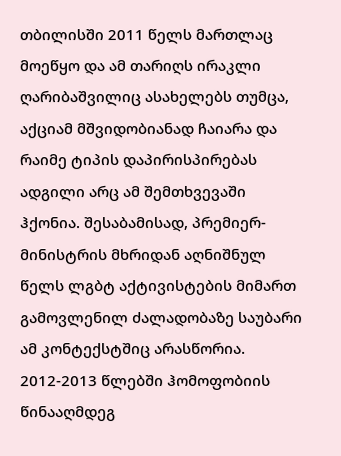თბილისში 2011 წელს მართლაც მოეწყო და ამ თარიღს ირაკლი ღარიბაშვილიც ასახელებს თუმცა, აქციამ მშვიდობიანად ჩაიარა და რაიმე ტიპის დაპირისპირებას ადგილი არც ამ შემთხვევაში ჰქონია. შესაბამისად, პრემიერ-მინისტრის მხრიდან აღნიშნულ წელს ლგბტ აქტივისტების მიმართ გამოვლენილ ძალადობაზე საუბარი ამ კონტექსტშიც არასწორია. 2012-2013 წლებში ჰომოფობიის წინააღმდეგ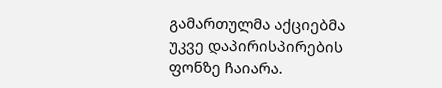გამართულმა აქციებმა უკვე დაპირისპირების ფონზე ჩაიარა.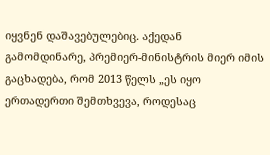იყვნენ დაშავებულებიც. აქედან გამომდინარე, პრემიერ-მინისტრის მიერ იმის გაცხადება, რომ 2013 წელს „ეს იყო ერთადერთი შემთხვევა, როდესაც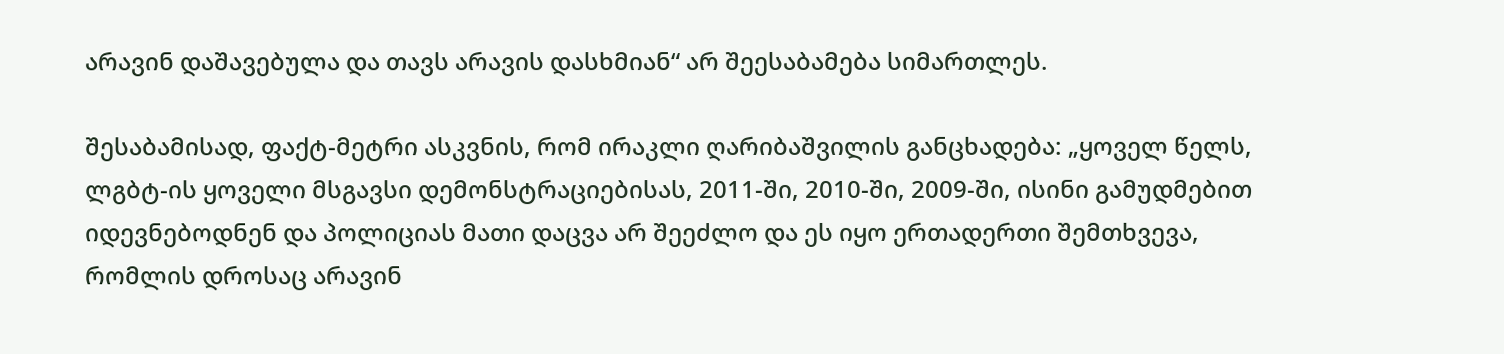არავინ დაშავებულა და თავს არავის დასხმიან“ არ შეესაბამება სიმართლეს.

შესაბამისად, ფაქტ-მეტრი ასკვნის, რომ ირაკლი ღარიბაშვილის განცხადება: „ყოველ წელს, ლგბტ-ის ყოველი მსგავსი დემონსტრაციებისას, 2011-ში, 2010-ში, 2009-ში, ისინი გამუდმებით იდევნებოდნენ და პოლიციას მათი დაცვა არ შეეძლო და ეს იყო ერთადერთი შემთხვევა, რომლის დროსაც არავინ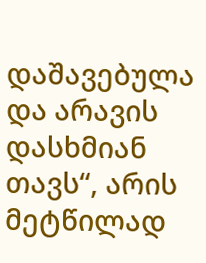დაშავებულა და არავის დასხმიან თავს“, არის მეტწილად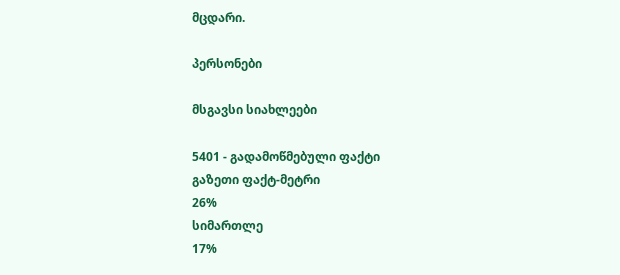მცდარი.

პერსონები

მსგავსი სიახლეები

5401 - გადამოწმებული ფაქტი
გაზეთი ფაქტ-მეტრი
26%
სიმართლე
17%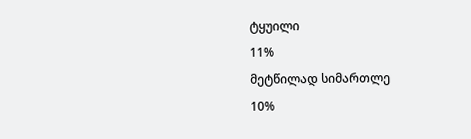ტყუილი
11%
მეტწილად სიმართლე
10%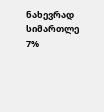ნახევრად სიმართლე
7%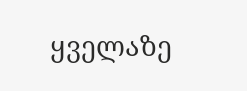ყველაზე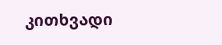კითხვადი